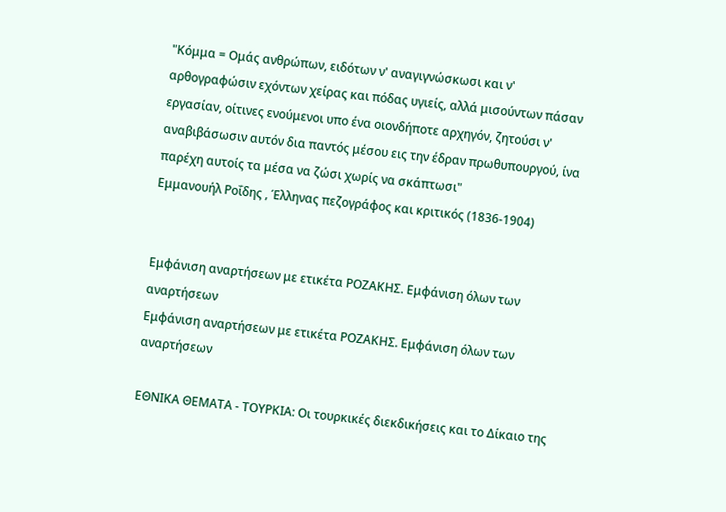"Κόμμα = Ομάς ανθρώπων, ειδότων ν' αναγιγνώσκωσι και ν' αρθογραφώσιν εχόντων χείρας και πόδας υγιείς, αλλά μισούντων πάσαν εργασίαν, οίτινες ενούμενοι υπο ένα οιονδήποτε αρχηγόν, ζητούσι ν' αναβιβάσωσιν αυτόν δια παντός μέσου εις την έδραν πρωθυπουργού, ίνα παρέχη αυτοίς τα μέσα να ζώσι χωρίς να σκάπτωσι"
Εμμανουήλ Ροΐδης , Έλληνας πεζογράφος και κριτικός (1836-1904)


Εμφάνιση αναρτήσεων με ετικέτα ΡΟΖΑΚΗΣ. Εμφάνιση όλων των αναρτήσεων
Εμφάνιση αναρτήσεων με ετικέτα ΡΟΖΑΚΗΣ. Εμφάνιση όλων των αναρτήσεων

ΕΘΝΙΚΑ ΘΕΜΑΤΑ - ΤΟΥΡΚΙΑ: Οι τουρκικές διεκδικήσεις και το Δίκαιο της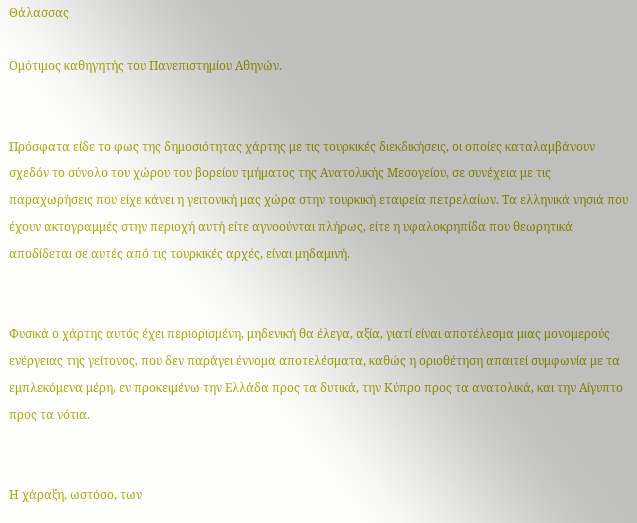Θάλασσας

Ομότιμος καθηγητής του Πανεπιστημίου Αθηνών.


Πρόσφατα είδε το φως της δημοσιότητας χάρτης με τις τουρκικές διεκδικήσεις, οι οποίες καταλαμβάνουν σχεδόν το σύνολο του χώρου του βορείου τμήματος της Ανατολικής Μεσογείου, σε συνέχεια με τις παραχωρήσεις που είχε κάνει η γειτονική μας χώρα στην τουρκική εταιρεία πετρελαίων. Τα ελληνικά νησιά που έχουν ακτογραμμές στην περιοχή αυτή είτε αγνοούνται πλήρως, είτε η υφαλοκρηπίδα που θεωρητικά αποδίδεται σε αυτές από τις τουρκικές αρχές, είναι μηδαμινή.


Φυσικά ο χάρτης αυτός έχει περιορισμένη, μηδενική θα έλεγα, αξία, γιατί είναι αποτέλεσμα μιας μονομερούς ενέργειας της γείτονος, που δεν παράγει έννομα αποτελέσματα, καθώς η οριοθέτηση απαιτεί συμφωνία με τα εμπλεκόμενα μέρη, εν προκειμένω την Ελλάδα προς τα δυτικά, την Κύπρο προς τα ανατολικά, και την Αίγυπτο προς τα νότια.


Η χάραξη, ωστόσο, των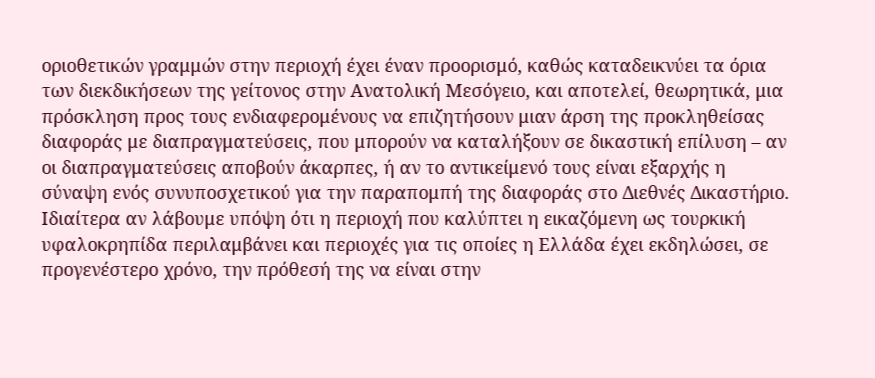οριοθετικών γραμμών στην περιοχή έχει έναν προορισμό, καθώς καταδεικνύει τα όρια των διεκδικήσεων της γείτονος στην Ανατολική Μεσόγειο, και αποτελεί, θεωρητικά, μια πρόσκληση προς τους ενδιαφερομένους να επιζητήσουν μιαν άρση της προκληθείσας διαφοράς με διαπραγματεύσεις, που μπορούν να καταλήξουν σε δικαστική επίλυση – αν οι διαπραγματεύσεις αποβούν άκαρπες, ή αν το αντικείμενό τους είναι εξαρχής η σύναψη ενός συνυποσχετικού για την παραπομπή της διαφοράς στο Διεθνές Δικαστήριο. Ιδιαίτερα αν λάβουμε υπόψη ότι η περιοχή που καλύπτει η εικαζόμενη ως τουρκική υφαλοκρηπίδα περιλαμβάνει και περιοχές για τις οποίες η Ελλάδα έχει εκδηλώσει, σε προγενέστερο χρόνο, την πρόθεσή της να είναι στην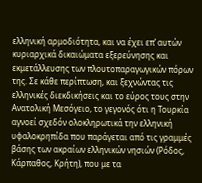ελληνική αρμοδιότητα, και να έχει επ’ αυτών κυριαρχικά δικαιώματα εξερεύνησης και εκμετάλλευσης των πλουτοπαραγωγικών πόρων της. Σε κάθε περίπτωση, και ξεχνώντας τις ελληνικές διεκδικήσεις και το εύρος τους στην Ανατολική Μεσόγειο, το γεγονός ότι η Τουρκία αγνοεί σχεδόν ολοκληρωτικά την ελληνική υφαλοκρηπίδα που παράγεται από τις γραμμές βάσης των ακραίων ελληνικών νησιών (Ρόδος, Κάρπαθος, Κρήτη), που με τα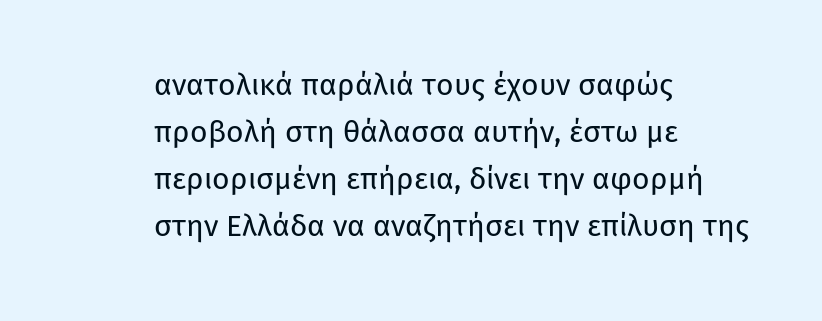ανατολικά παράλιά τους έχουν σαφώς προβολή στη θάλασσα αυτήν, έστω με περιορισμένη επήρεια, δίνει την αφορμή στην Ελλάδα να αναζητήσει την επίλυση της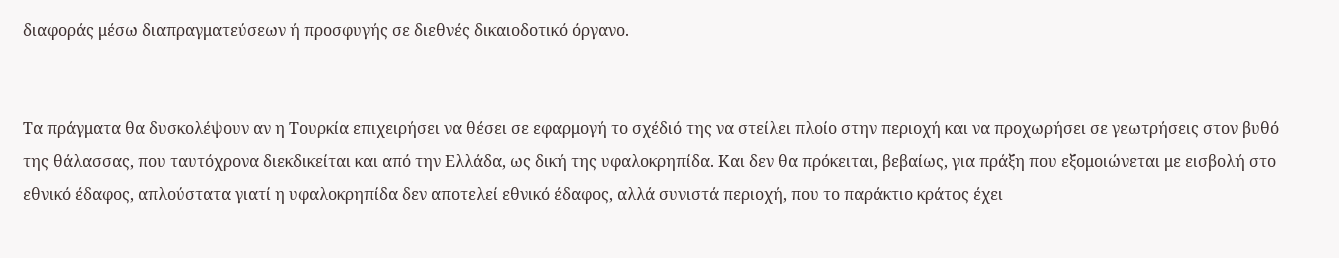διαφοράς μέσω διαπραγματεύσεων ή προσφυγής σε διεθνές δικαιοδοτικό όργανο.


Τα πράγματα θα δυσκολέψουν αν η Τουρκία επιχειρήσει να θέσει σε εφαρμογή το σχέδιό της να στείλει πλοίο στην περιοχή και να προχωρήσει σε γεωτρήσεις στον βυθό της θάλασσας, που ταυτόχρονα διεκδικείται και από την Ελλάδα, ως δική της υφαλοκρηπίδα. Και δεν θα πρόκειται, βεβαίως, για πράξη που εξομοιώνεται με εισβολή στο εθνικό έδαφος, απλούστατα γιατί η υφαλοκρηπίδα δεν αποτελεί εθνικό έδαφος, αλλά συνιστά περιοχή, που το παράκτιο κράτος έχει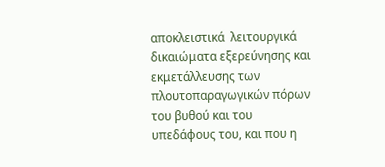αποκλειστικά  λειτουργικά δικαιώματα εξερεύνησης και εκμετάλλευσης των πλουτοπαραγωγικών πόρων του βυθού και του υπεδάφους του, και που η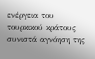ενέργεια του τουρκικού κράτους συνιστά αγνόηση της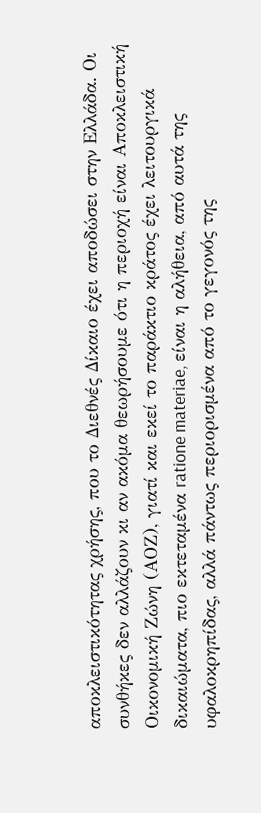αποκλειστικότητας χρήσης, που το Διεθνές Δίκαιο έχει αποδώσει στην Ελλάδα. Οι συνθήκες δεν αλλάζουν κι αν ακόμα θεωρήσουμε ότι η περιοχή είναι Αποκλειστική Οικονομική Ζώνη (ΑΟΖ), γιατί και εκεί το παράκτιο κράτος έχει λειτουργικά δικαιώματα, πιο εκτεταμένα ratione materiae, είναι η αλήθεια, από αυτά της υφαλοκρηπίδας, αλλά πάντως περιορισμένα από το γεγονός της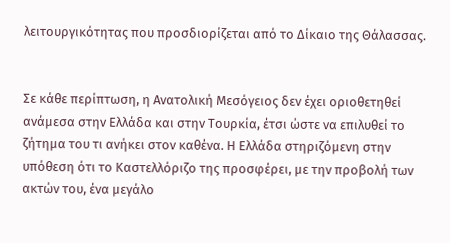λειτουργικότητας που προσδιορίζεται από το Δίκαιο της Θάλασσας.


Σε κάθε περίπτωση, η Ανατολική Μεσόγειος δεν έχει οριοθετηθεί ανάμεσα στην Ελλάδα και στην Τουρκία, έτσι ώστε να επιλυθεί το ζήτημα του τι ανήκει στον καθένα. Η Ελλάδα στηριζόμενη στην υπόθεση ότι το Καστελλόριζο της προσφέρει, με την προβολή των ακτών του, ένα μεγάλο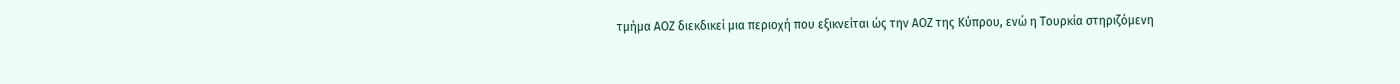τμήμα ΑΟΖ διεκδικεί μια περιοχή που εξικνείται ώς την ΑΟΖ της Κύπρου, ενώ η Τουρκία στηριζόμενη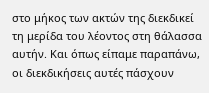στο μήκος των ακτών της διεκδικεί τη μερίδα του λέοντος στη θάλασσα αυτήν. Και όπως είπαμε παραπάνω, οι διεκδικήσεις αυτές πάσχουν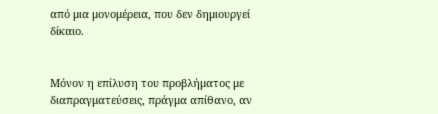από μια μονομέρεια, που δεν δημιουργεί δίκαιο.


Μόνον η επίλυση του προβλήματος με διαπραγματεύσεις, πράγμα απίθανο, αν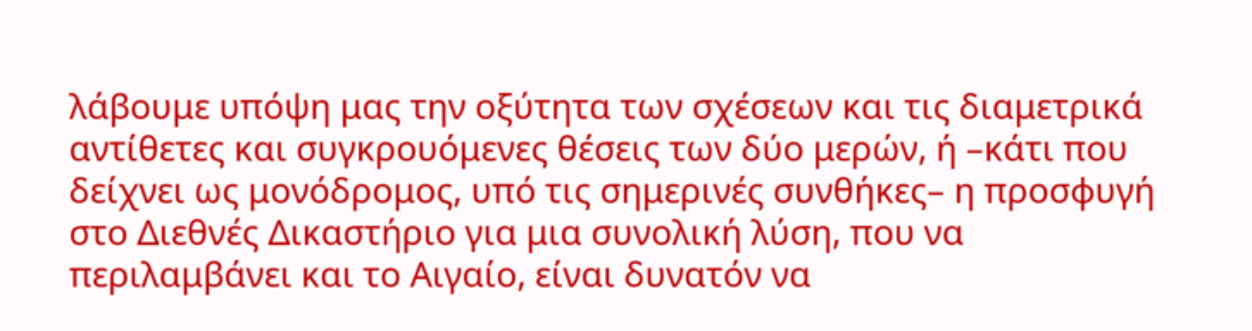λάβουμε υπόψη μας την οξύτητα των σχέσεων και τις διαμετρικά αντίθετες και συγκρουόμενες θέσεις των δύο μερών, ή –κάτι που δείχνει ως μονόδρομος, υπό τις σημερινές συνθήκες– η προσφυγή στο Διεθνές Δικαστήριο για μια συνολική λύση, που να περιλαμβάνει και το Αιγαίο, είναι δυνατόν να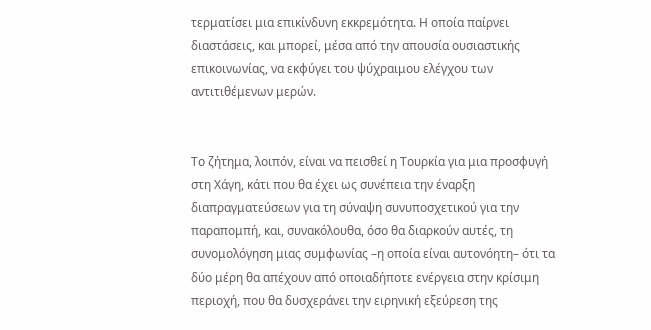τερματίσει μια επικίνδυνη εκκρεμότητα. Η οποία παίρνει διαστάσεις, και μπορεί, μέσα από την απουσία ουσιαστικής επικοινωνίας, να εκφύγει του ψύχραιμου ελέγχου των αντιτιθέμενων μερών.


Το ζήτημα, λοιπόν, είναι να πεισθεί η Τουρκία για μια προσφυγή στη Χάγη, κάτι που θα έχει ως συνέπεια την έναρξη διαπραγματεύσεων για τη σύναψη συνυποσχετικού για την παραπομπή, και, συνακόλουθα, όσο θα διαρκούν αυτές, τη συνομολόγηση μιας συμφωνίας –η οποία είναι αυτονόητη– ότι τα δύο μέρη θα απέχουν από οποιαδήποτε ενέργεια στην κρίσιμη περιοχή, που θα δυσχεράνει την ειρηνική εξεύρεση της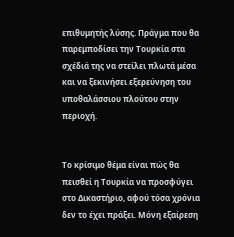επιθυμητής λύσης. Πράγμα που θα παρεμποδίσει την Τουρκία στα σχέδιά της να στείλει πλωτά μέσα και να ξεκινήσει εξερεύνηση του υποθαλάσσιου πλούτου στην περιοχή.


Το κρίσιμο θέμα είναι πώς θα πεισθεί η Τουρκία να προσφύγει στο Δικαστήριο, αφού τόσα χρόνια δεν το έχει πράξει. Μόνη εξαίρεση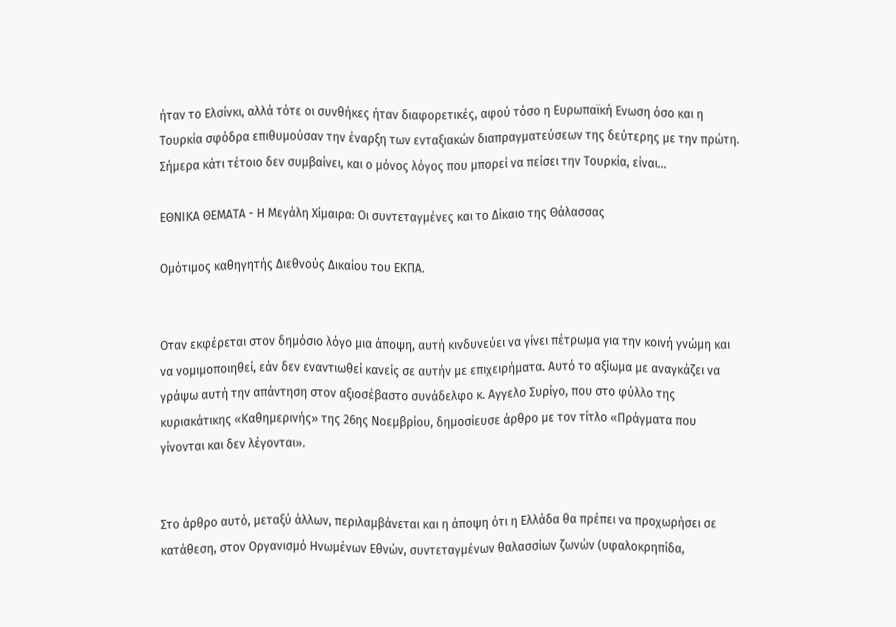ήταν το Ελσίνκι, αλλά τότε οι συνθήκες ήταν διαφορετικές, αφού τόσο η Ευρωπαϊκή Ενωση όσο και η Τουρκία σφόδρα επιθυμούσαν την έναρξη των ενταξιακών διαπραγματεύσεων της δεύτερης με την πρώτη. Σήμερα κάτι τέτοιο δεν συμβαίνει, και ο μόνος λόγος που μπορεί να πείσει την Τουρκία, είναι...

ΕΘΝΙΚΑ ΘΕΜΑΤΑ - Η Μεγάλη Χίμαιρα: Οι συντεταγμένες και το Δίκαιο της Θάλασσας

Ομότιμος καθηγητής Διεθνούς Δικαίου του ΕΚΠΑ.


Οταν εκφέρεται στον δημόσιο λόγο μια άποψη, αυτή κινδυνεύει να γίνει πέτρωμα για την κοινή γνώμη και να νομιμοποιηθεί, εάν δεν εναντιωθεί κανείς σε αυτήν με επιχειρήματα. Αυτό το αξίωμα με αναγκάζει να γράψω αυτή την απάντηση στον αξιοσέβαστο συνάδελφο κ. Αγγελο Συρίγο, που στο φύλλο της κυριακάτικης «Καθημερινής» της 26ης Νοεμβρίου, δημοσίευσε άρθρο με τον τίτλο «Πράγματα που γίνονται και δεν λέγονται».


Στο άρθρο αυτό, μεταξύ άλλων, περιλαμβάνεται και η άποψη ότι η Ελλάδα θα πρέπει να προχωρήσει σε κατάθεση, στον Οργανισμό Ηνωμένων Εθνών, συντεταγμένων θαλασσίων ζωνών (υφαλοκρηπίδα,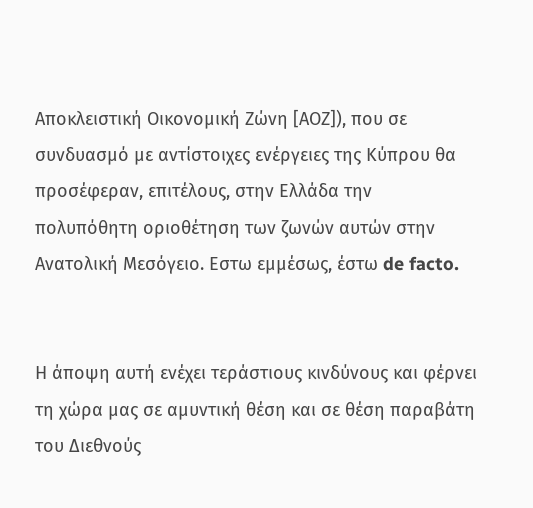Αποκλειστική Οικονομική Ζώνη [ΑΟΖ]), που σε συνδυασμό με αντίστοιχες ενέργειες της Κύπρου θα προσέφεραν, επιτέλους, στην Ελλάδα την πολυπόθητη οριοθέτηση των ζωνών αυτών στην Ανατολική Μεσόγειο. Εστω εμμέσως, έστω de facto.


Η άποψη αυτή ενέχει τεράστιους κινδύνους και φέρνει τη χώρα μας σε αμυντική θέση και σε θέση παραβάτη του Διεθνούς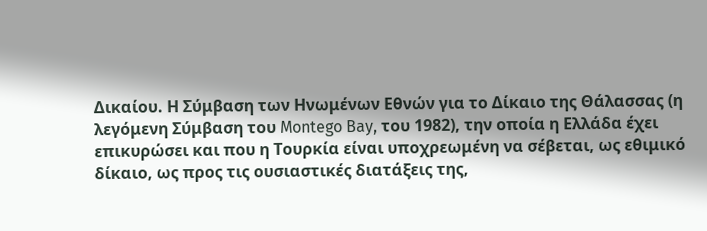Δικαίου. Η Σύμβαση των Ηνωμένων Εθνών για το Δίκαιο της Θάλασσας (η λεγόμενη Σύμβαση του Montego Bay, του 1982), την οποία η Ελλάδα έχει επικυρώσει και που η Τουρκία είναι υποχρεωμένη να σέβεται, ως εθιμικό δίκαιο, ως προς τις ουσιαστικές διατάξεις της,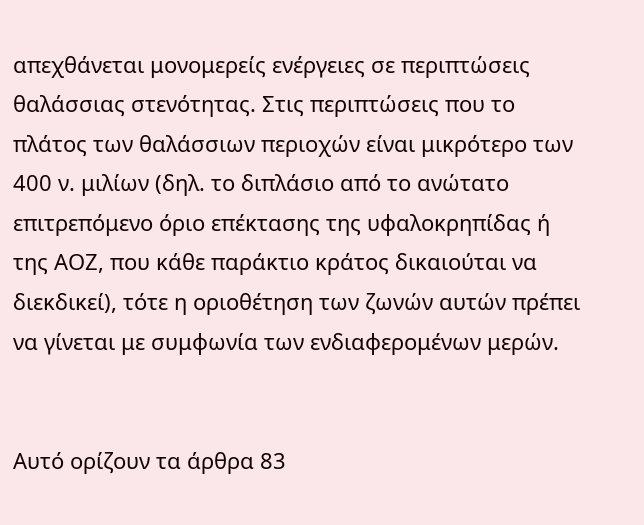απεχθάνεται μονομερείς ενέργειες σε περιπτώσεις θαλάσσιας στενότητας. Στις περιπτώσεις που το πλάτος των θαλάσσιων περιοχών είναι μικρότερο των 400 ν. μιλίων (δηλ. το διπλάσιο από το ανώτατο επιτρεπόμενο όριο επέκτασης της υφαλοκρηπίδας ή της ΑΟΖ, που κάθε παράκτιο κράτος δικαιούται να διεκδικεί), τότε η οριοθέτηση των ζωνών αυτών πρέπει να γίνεται με συμφωνία των ενδιαφερομένων μερών.


Αυτό ορίζουν τα άρθρα 83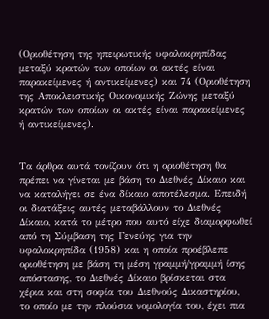(Οριοθέτηση της ηπειρωτικής υφαλοκρηπίδας μεταξύ κρατών των οποίων οι ακτές είναι παρακείμενες ή αντικείμενες) και 74 (Οριοθέτηση της Αποκλειστικής Οικονομικής Ζώνης μεταξύ κρατών των οποίων οι ακτές είναι παρακείμενες ή αντικείμενες).


Τα άρθρα αυτά τονίζουν ότι η οριοθέτηση θα πρέπει να γίνεται με βάση το Διεθνές Δίκαιο και να καταλήγει σε ένα δίκαιο αποτέλεσμα. Επειδή οι διατάξεις αυτές μεταβάλλουν το Διεθνές Δίκαιο, κατά το μέτρο που αυτό είχε διαμορφωθεί από τη Σύμβαση της Γενεύης για την υφαλοκρηπίδα (1958) και η οποία προέβλεπε οριοθέτηση με βάση τη μέση γραμμή/γραμμή ίσης απόστασης, το Διεθνές Δίκαιο βρίσκεται στα χέρια και στη σοφία του Διεθνούς Δικαστηρίου, το οποίο με την πλούσια νομολογία του, έχει πια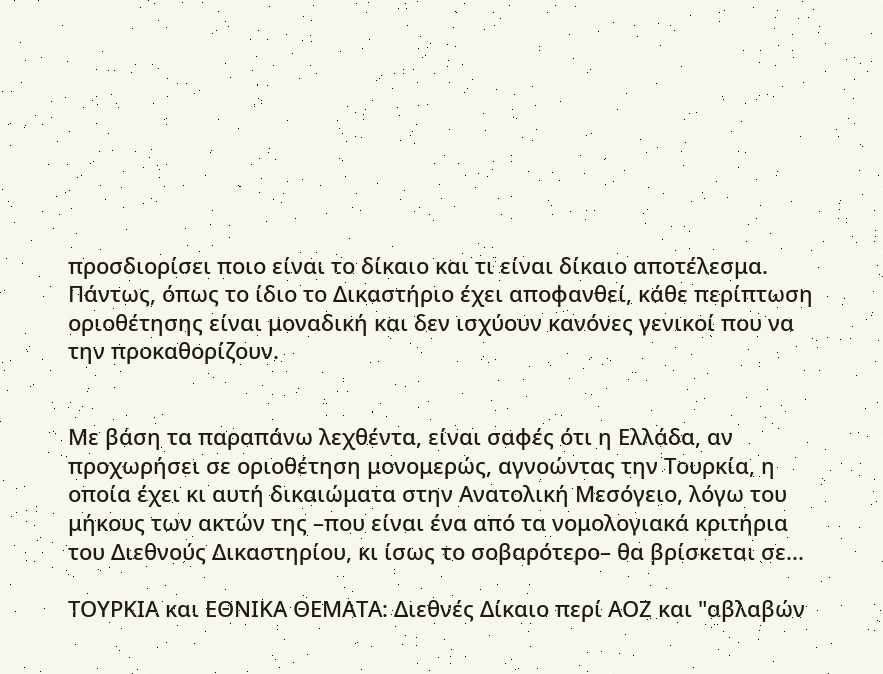προσδιορίσει ποιο είναι το δίκαιο και τι είναι δίκαιο αποτέλεσμα. Πάντως, όπως το ίδιο το Δικαστήριο έχει αποφανθεί, κάθε περίπτωση οριοθέτησης είναι μοναδική και δεν ισχύουν κανόνες γενικοί που να την προκαθορίζουν.


Με βάση τα παραπάνω λεχθέντα, είναι σαφές ότι η Ελλάδα, αν προχωρήσει σε οριοθέτηση μονομερώς, αγνοώντας την Τουρκία, η οποία έχει κι αυτή δικαιώματα στην Ανατολική Μεσόγειο, λόγω του μήκους των ακτών της –που είναι ένα από τα νομολογιακά κριτήρια του Διεθνούς Δικαστηρίου, κι ίσως το σοβαρότερο– θα βρίσκεται σε...

ΤΟΥΡΚΙΑ και ΕΘΝΙΚΑ ΘΕΜΑΤΑ: Διεθνές Δίκαιο περί ΑΟΖ και "αβλαβών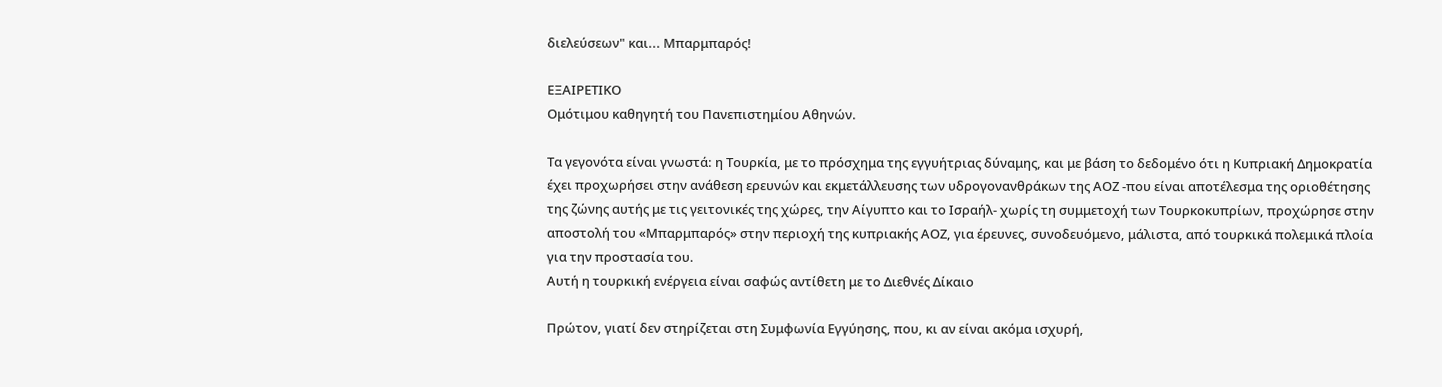διελεύσεων" και... Mπαρμπαρός!

ΕΞΑΙΡΕΤΙΚΟ
Ομότιμου καθηγητή του Πανεπιστημίου Αθηνών.

Τα γεγονότα είναι γνωστά: η Τουρκία, με το πρόσχημα της εγγυήτριας δύναμης, και με βάση το δεδομένο ότι η Κυπριακή Δημοκρατία έχει προχωρήσει στην ανάθεση ερευνών και εκμετάλλευσης των υδρογονανθράκων της ΑΟΖ -που είναι αποτέλεσμα της οριοθέτησης της ζώνης αυτής με τις γειτονικές της χώρες, την Αίγυπτο και το Ισραήλ- χωρίς τη συμμετοχή των Τουρκοκυπρίων, προχώρησε στην αποστολή του «Μπαρμπαρός» στην περιοχή της κυπριακής ΑΟΖ, για έρευνες, συνοδευόμενο, μάλιστα, από τουρκικά πολεμικά πλοία για την προστασία του.
Αυτή η τουρκική ενέργεια είναι σαφώς αντίθετη με το Διεθνές Δίκαιο

Πρώτον, γιατί δεν στηρίζεται στη Συμφωνία Εγγύησης, που, κι αν είναι ακόμα ισχυρή,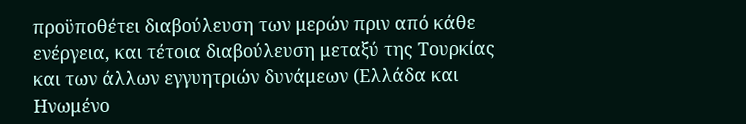προϋποθέτει διαβούλευση των μερών πριν από κάθε ενέργεια, και τέτοια διαβούλευση μεταξύ της Τουρκίας και των άλλων εγγυητριών δυνάμεων (Ελλάδα και Ηνωμένο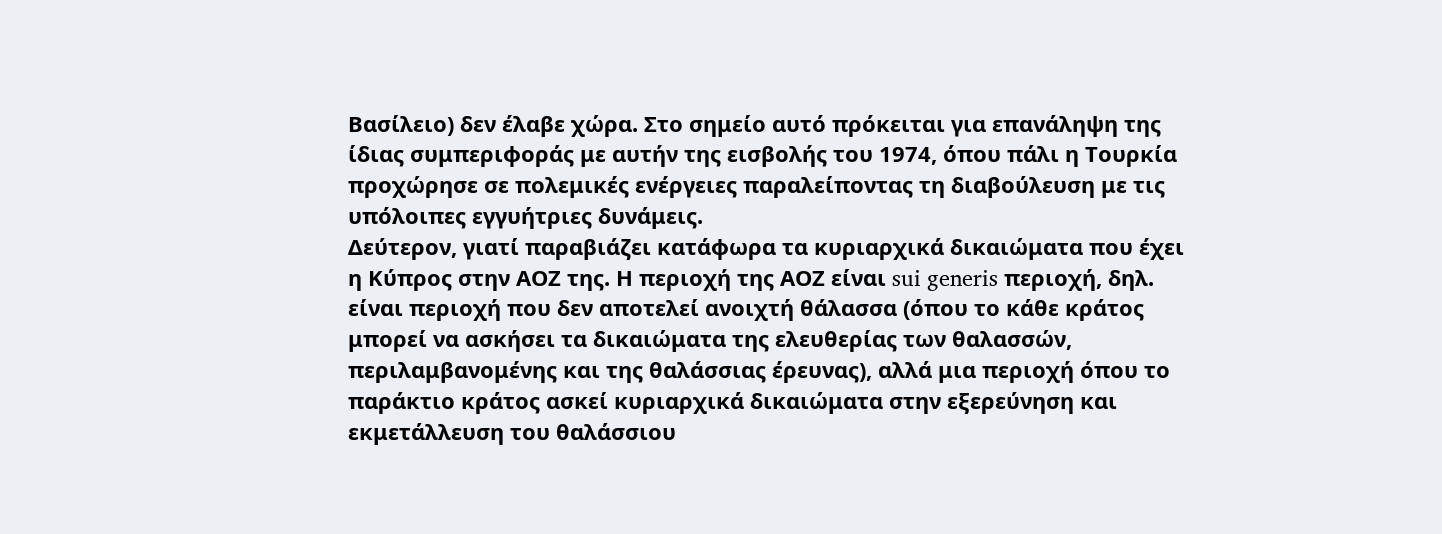Βασίλειο) δεν έλαβε χώρα. Στο σημείο αυτό πρόκειται για επανάληψη της ίδιας συμπεριφοράς με αυτήν της εισβολής του 1974, όπου πάλι η Τουρκία προχώρησε σε πολεμικές ενέργειες παραλείποντας τη διαβούλευση με τις υπόλοιπες εγγυήτριες δυνάμεις.
Δεύτερον, γιατί παραβιάζει κατάφωρα τα κυριαρχικά δικαιώματα που έχει η Κύπρος στην ΑΟΖ της. Η περιοχή της ΑΟΖ είναι sui generis περιοχή, δηλ. είναι περιοχή που δεν αποτελεί ανοιχτή θάλασσα (όπου το κάθε κράτος μπορεί να ασκήσει τα δικαιώματα της ελευθερίας των θαλασσών, περιλαμβανομένης και της θαλάσσιας έρευνας), αλλά μια περιοχή όπου το παράκτιο κράτος ασκεί κυριαρχικά δικαιώματα στην εξερεύνηση και εκμετάλλευση του θαλάσσιου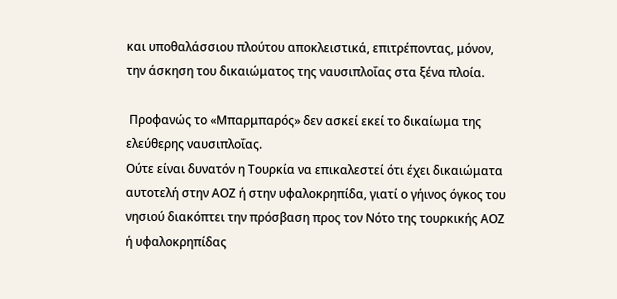και υποθαλάσσιου πλούτου αποκλειστικά, επιτρέποντας, μόνον, την άσκηση του δικαιώματος της ναυσιπλοΐας στα ξένα πλοία.

 Προφανώς το «Μπαρμπαρός» δεν ασκεί εκεί το δικαίωμα της ελεύθερης ναυσιπλοΐας.
Ούτε είναι δυνατόν η Τουρκία να επικαλεστεί ότι έχει δικαιώματα αυτοτελή στην ΑΟΖ ή στην υφαλοκρηπίδα, γιατί ο γήινος όγκος του νησιού διακόπτει την πρόσβαση προς τον Νότο της τουρκικής ΑΟΖ ή υφαλοκρηπίδας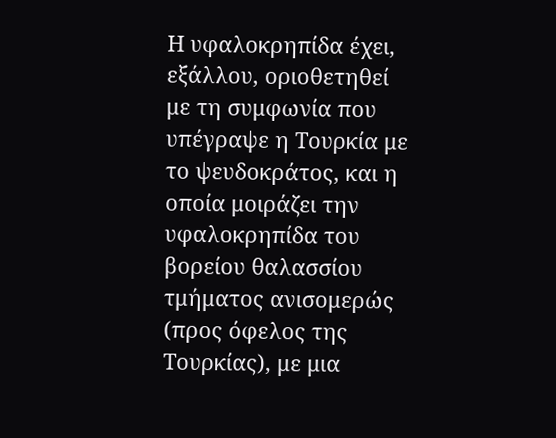Η υφαλοκρηπίδα έχει, εξάλλου, οριοθετηθεί με τη συμφωνία που υπέγραψε η Τουρκία με το ψευδοκράτος, και η οποία μοιράζει την υφαλοκρηπίδα του βορείου θαλασσίου τμήματος ανισομερώς (προς όφελος της Τουρκίας), με μια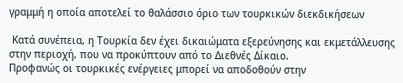γραμμή η οποία αποτελεί το θαλάσσιο όριο των τουρκικών διεκδικήσεων

 Κατά συνέπεια, η Τουρκία δεν έχει δικαιώματα εξερεύνησης και εκμετάλλευσης στην περιοχή, που να προκύπτουν από το Διεθνές Δίκαιο.
Προφανώς οι τουρκικές ενέργειες μπορεί να αποδοθούν στην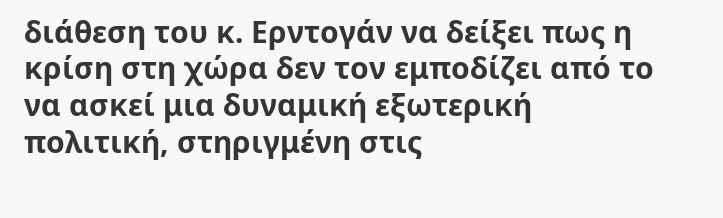διάθεση του κ. Ερντογάν να δείξει πως η κρίση στη χώρα δεν τον εμποδίζει από το να ασκεί μια δυναμική εξωτερική πολιτική, στηριγμένη στις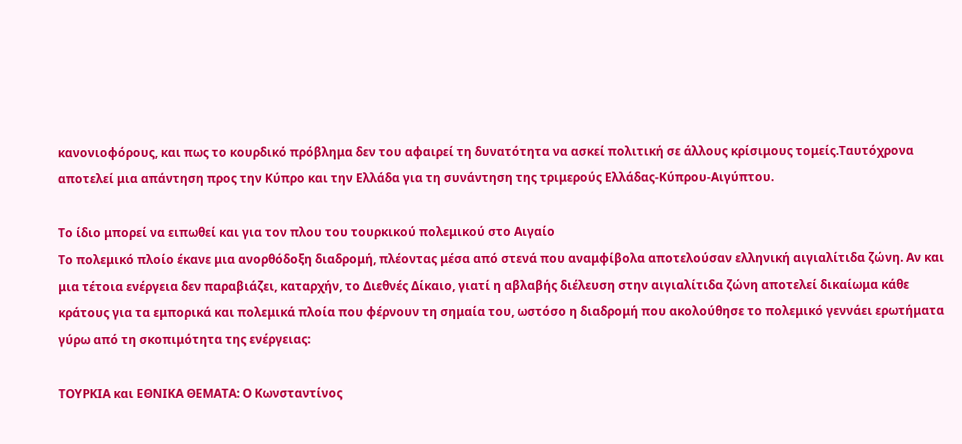κανονιοφόρους, και πως το κουρδικό πρόβλημα δεν του αφαιρεί τη δυνατότητα να ασκεί πολιτική σε άλλους κρίσιμους τομείς.Ταυτόχρονα αποτελεί μια απάντηση προς την Κύπρο και την Ελλάδα για τη συνάντηση της τριμερούς Ελλάδας-Κύπρου-Αιγύπτου.

Το ίδιο μπορεί να ειπωθεί και για τον πλου του τουρκικού πολεμικού στο Αιγαίο
Το πολεμικό πλοίο έκανε μια ανορθόδοξη διαδρομή, πλέοντας μέσα από στενά που αναμφίβολα αποτελούσαν ελληνική αιγιαλίτιδα ζώνη. Αν και μια τέτοια ενέργεια δεν παραβιάζει, καταρχήν, το Διεθνές Δίκαιο, γιατί η αβλαβής διέλευση στην αιγιαλίτιδα ζώνη αποτελεί δικαίωμα κάθε κράτους για τα εμπορικά και πολεμικά πλοία που φέρνουν τη σημαία του, ωστόσο η διαδρομή που ακολούθησε το πολεμικό γεννάει ερωτήματα γύρω από τη σκοπιμότητα της ενέργειας:

ΤΟΥΡΚΙΑ και ΕΘΝΙΚΑ ΘΕΜΑΤΑ: Ο Κωνσταντίνος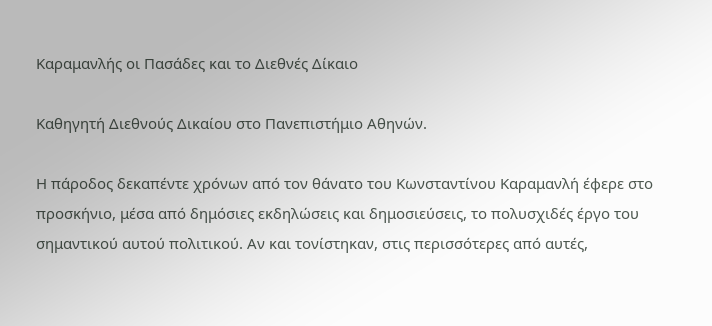Καραμανλής οι Πασάδες και το Διεθνές Δίκαιο

Καθηγητή Διεθνούς Δικαίου στο Πανεπιστήμιο Αθηνών.

Η πάροδος δεκαπέντε χρόνων από τον θάνατο του Κωνσταντίνου Καραμανλή έφερε στο προσκήνιο, μέσα από δημόσιες εκδηλώσεις και δημοσιεύσεις, το πολυσχιδές έργο του σημαντικού αυτού πολιτικού. Αν και τονίστηκαν, στις περισσότερες από αυτές,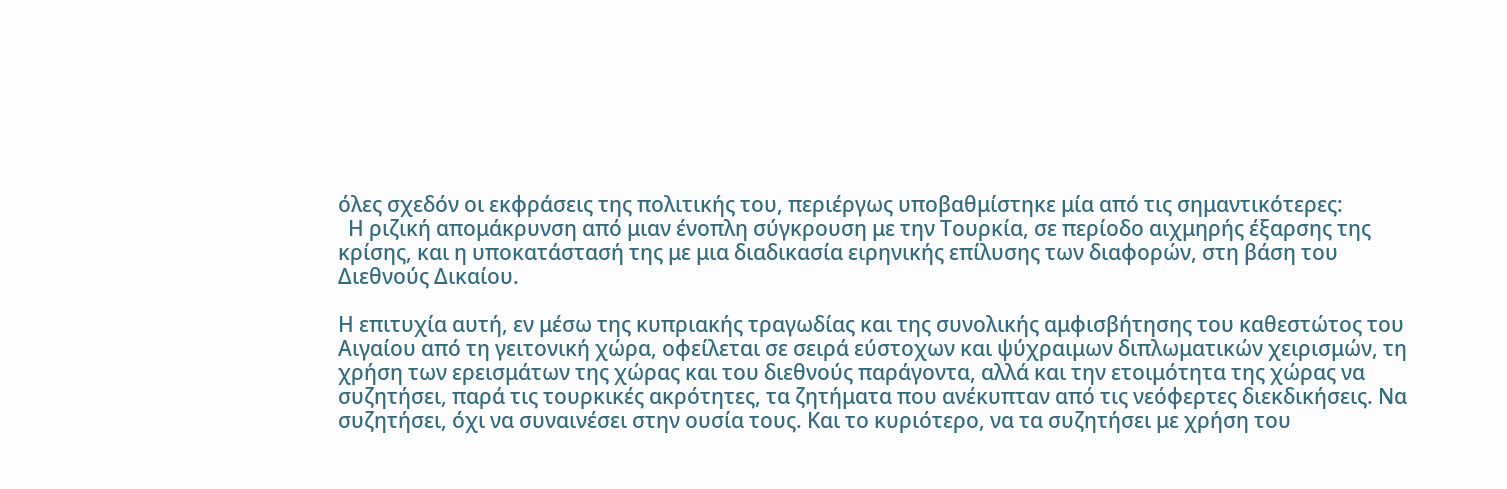όλες σχεδόν οι εκφράσεις της πολιτικής του, περιέργως υποβαθμίστηκε μία από τις σημαντικότερες:
  Η ριζική απομάκρυνση από μιαν ένοπλη σύγκρουση με την Τουρκία, σε περίοδο αιχμηρής έξαρσης της κρίσης, και η υποκατάστασή της με μια διαδικασία ειρηνικής επίλυσης των διαφορών, στη βάση του Διεθνούς Δικαίου.

Η επιτυχία αυτή, εν μέσω της κυπριακής τραγωδίας και της συνολικής αμφισβήτησης του καθεστώτος του Αιγαίου από τη γειτονική χώρα, οφείλεται σε σειρά εύστοχων και ψύχραιμων διπλωματικών χειρισμών, τη χρήση των ερεισμάτων της χώρας και του διεθνούς παράγοντα, αλλά και την ετοιμότητα της χώρας να συζητήσει, παρά τις τουρκικές ακρότητες, τα ζητήματα που ανέκυπταν από τις νεόφερτες διεκδικήσεις. Να συζητήσει, όχι να συναινέσει στην ουσία τους. Και το κυριότερο, να τα συζητήσει με χρήση του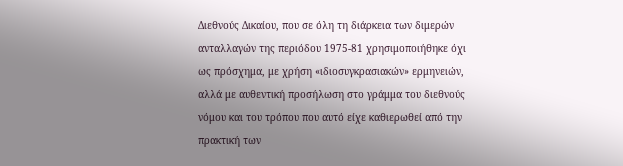Διεθνούς Δικαίου, που σε όλη τη διάρκεια των διμερών ανταλλαγών της περιόδου 1975-81 χρησιμοποιήθηκε όχι ως πρόσχημα, με χρήση «ιδιοσυγκρασιακών» ερμηνειών, αλλά με αυθεντική προσήλωση στο γράμμα του διεθνούς νόμου και του τρόπου που αυτό είχε καθιερωθεί από την πρακτική των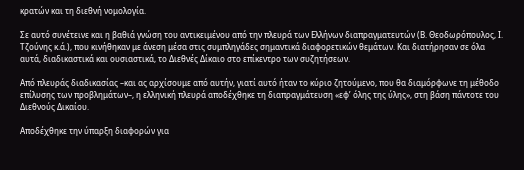κρατών και τη διεθνή νομολογία.

Σε αυτό συνέτεινε και η βαθιά γνώση του αντικειμένου από την πλευρά των Ελλήνων διαπραγματευτών (Β. Θεοδωρόπουλος, Ι. Τζούνης κ.ά.), που κινήθηκαν με άνεση μέσα στις συμπληγάδες σημαντικά διαφορετικών θεμάτων. Και διατήρησαν σε όλα αυτά, διαδικαστικά και ουσιαστικά, το Διεθνές Δίκαιο στο επίκεντρο των συζητήσεων.

Από πλευράς διαδικασίας –και ας αρχίσουμε από αυτήν, γιατί αυτό ήταν το κύριο ζητούμενο, που θα διαμόρφωνε τη μέθοδο επίλυσης των προβλημάτων–, η ελληνική πλευρά αποδέχθηκε τη διαπραγμάτευση «εφ’ όλης της ύλης», στη βάση πάντοτε του Διεθνούς Δικαίου.

Αποδέχθηκε την ύπαρξη διαφορών για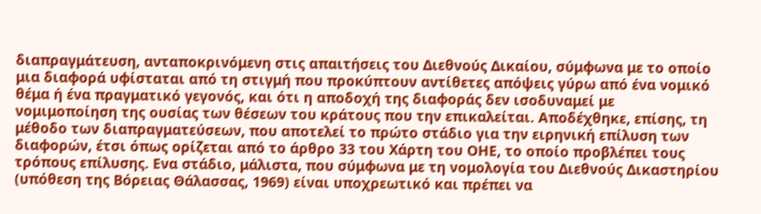διαπραγμάτευση, ανταποκρινόμενη στις απαιτήσεις του Διεθνούς Δικαίου, σύμφωνα με το οποίο μια διαφορά υφίσταται από τη στιγμή που προκύπτουν αντίθετες απόψεις γύρω από ένα νομικό θέμα ή ένα πραγματικό γεγονός, και ότι η αποδοχή της διαφοράς δεν ισοδυναμεί με νομιμοποίηση της ουσίας των θέσεων του κράτους που την επικαλείται. Αποδέχθηκε, επίσης, τη μέθοδο των διαπραγματεύσεων, που αποτελεί το πρώτο στάδιο για την ειρηνική επίλυση των διαφορών, έτσι όπως ορίζεται από το άρθρο 33 του Χάρτη του ΟΗΕ, το οποίο προβλέπει τους τρόπους επίλυσης. Ενα στάδιο, μάλιστα, που σύμφωνα με τη νομολογία του Διεθνούς Δικαστηρίου (υπόθεση της Βόρειας Θάλασσας, 1969) είναι υποχρεωτικό και πρέπει να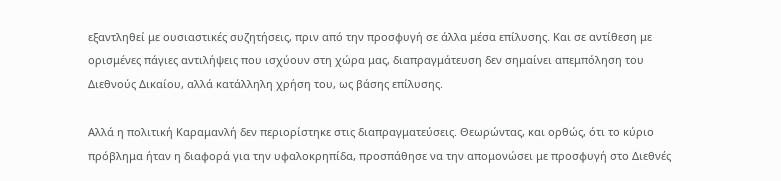εξαντληθεί με ουσιαστικές συζητήσεις, πριν από την προσφυγή σε άλλα μέσα επίλυσης. Και σε αντίθεση με ορισμένες πάγιες αντιλήψεις που ισχύουν στη χώρα μας, διαπραγμάτευση δεν σημαίνει απεμπόληση του Διεθνούς Δικαίου, αλλά κατάλληλη χρήση του, ως βάσης επίλυσης.

Αλλά η πολιτική Καραμανλή δεν περιορίστηκε στις διαπραγματεύσεις. Θεωρώντας, και ορθώς, ότι το κύριο πρόβλημα ήταν η διαφορά για την υφαλοκρηπίδα, προσπάθησε να την απομονώσει με προσφυγή στο Διεθνές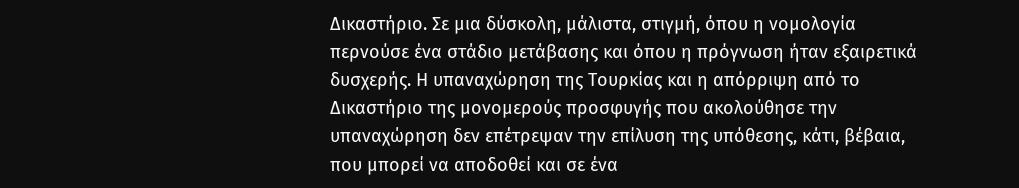Δικαστήριο. Σε μια δύσκολη, μάλιστα, στιγμή, όπου η νομολογία περνούσε ένα στάδιο μετάβασης και όπου η πρόγνωση ήταν εξαιρετικά δυσχερής. Η υπαναχώρηση της Τουρκίας και η απόρριψη από το Δικαστήριο της μονομερούς προσφυγής που ακολούθησε την υπαναχώρηση δεν επέτρεψαν την επίλυση της υπόθεσης, κάτι, βέβαια, που μπορεί να αποδοθεί και σε ένα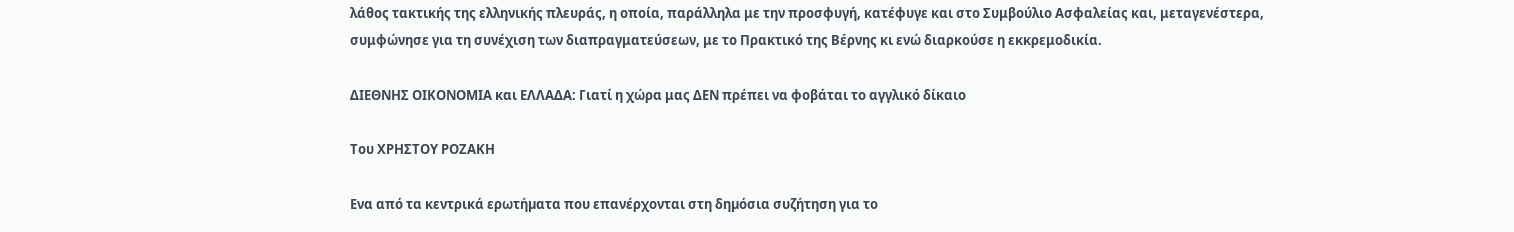λάθος τακτικής της ελληνικής πλευράς, η οποία, παράλληλα με την προσφυγή, κατέφυγε και στο Συμβούλιο Ασφαλείας και, μεταγενέστερα, συμφώνησε για τη συνέχιση των διαπραγματεύσεων, με το Πρακτικό της Βέρνης κι ενώ διαρκούσε η εκκρεμοδικία.

ΔΙΕΘΝΗΣ ΟΙΚΟΝΟΜΙΑ και ΕΛΛΑΔΑ: Γιατί η χώρα μας ΔΕΝ πρέπει να φοβάται το αγγλικό δίκαιο

Toυ ΧΡΗΣΤΟΥ ΡΟΖΑΚΗ

Ενα από τα κεντρικά ερωτήµατα που επανέρχονται στη δηµόσια συζήτηση για το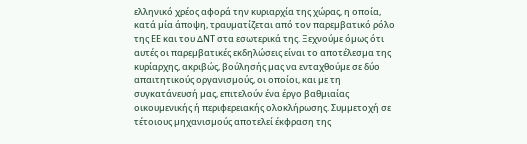ελληνικό χρέος αφορά την κυριαρχία της χώρας, η οποία, κατά µία άποψη, τραυµατίζεται από τον παρεµβατικό ρόλο της ΕΕ και του ∆ΝΤ στα εσωτερικά της. Ξεχνούµε όµως ότι αυτές οι παρεµβατικές εκδηλώσεις είναι το αποτέλεσµα της κυρίαρχης, ακριβώς, βούλησής µας να ενταχθούµε σε δύο απαιτητικούς οργανισµούς, οι οποίοι, και µε τη συγκατάνευσή µας, επιτελούν ένα έργο βαθµιαίας οικουµενικής ή περιφερειακής ολοκλήρωσης. Συµµετοχή σε τέτοιους µηχανισµούς αποτελεί έκφραση της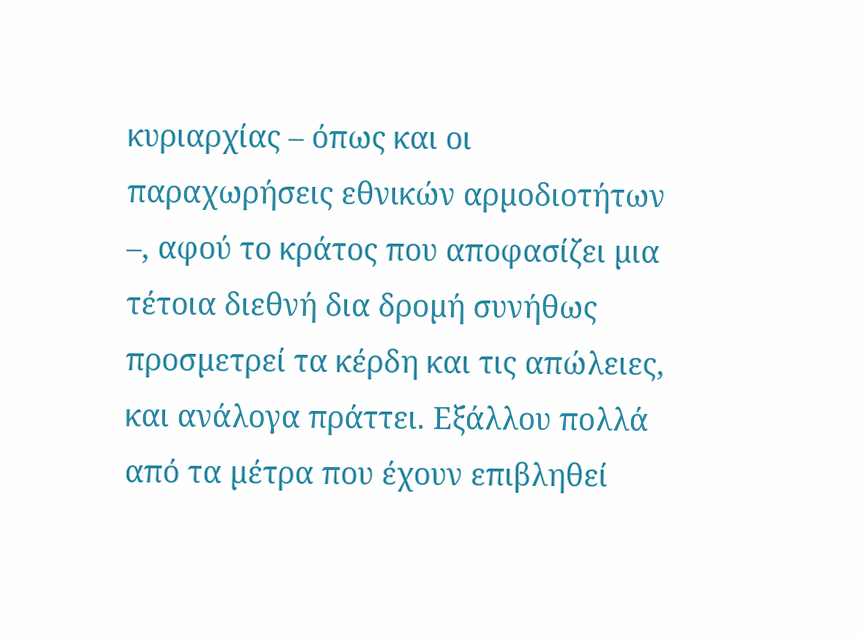κυριαρχίας – όπως και οι παραχωρήσεις εθνικών αρµοδιοτήτων –, αφού το κράτος που αποφασίζει µια τέτοια διεθνή δια δροµή συνήθως προσµετρεί τα κέρδη και τις απώλειες, και ανάλογα πράττει. Εξάλλου πολλά από τα µέτρα που έχουν επιβληθεί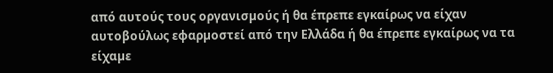από αυτούς τους οργανισµούς ή θα έπρεπε εγκαίρως να είχαν αυτοβούλως εφαρµοστεί από την Ελλάδα ή θα έπρεπε εγκαίρως να τα είχαµε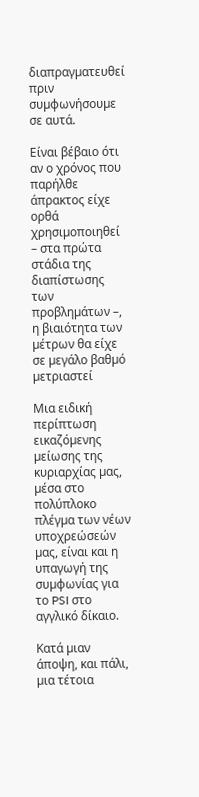διαπραγµατευθεί πριν συµφωνήσουµε σε αυτά.

Είναι βέβαιο ότι αν ο χρόνος που παρήλθε άπρακτος είχε ορθά χρησιµοποιηθεί – στα πρώτα στάδια της διαπίστωσης των προβληµάτων –, η βιαιότητα των µέτρων θα είχε σε µεγάλο βαθµό µετριαστεί

Μια ειδική περίπτωση εικαζόµενης µείωσης της κυριαρχίας µας, µέσα στο πολύπλοκο πλέγµα των νέων υποχρεώσεών µας, είναι και η υπαγωγή της συµφωνίας για το PSI στο αγγλικό δίκαιο.

Κατά µιαν άποψη, και πάλι, µια τέτοια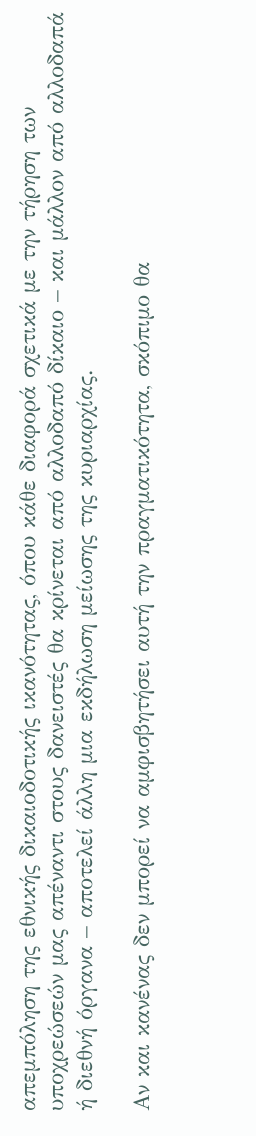απεµπόληση της εθνικής δικαιοδοτικής ικανότητας, όπου κάθε διαφορά σχετικά µε την τήρηση των υποχρεώσεών µας απέναντι στους δανειστές θα κρίνεται από αλλοδαπό δίκαιο – και µάλλον από αλλοδαπά ή διεθνή όργανα – αποτελεί άλλη µια εκδήλωση µείωσης της κυριαρχίας.

Αν και κανένας δεν µπορεί να αµφισβητήσει αυτή την πραγµατικότητα, σκόπιµο θα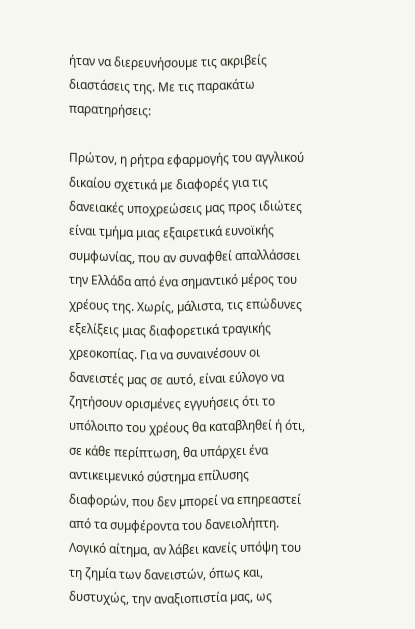ήταν να διερευνήσουµε τις ακριβείς διαστάσεις της. Με τις παρακάτω παρατηρήσεις:

Πρώτον, η ρήτρα εφαρµογής του αγγλικού δικαίου σχετικά µε διαφορές για τις δανειακές υποχρεώσεις µας προς ιδιώτες είναι τµήµα µιας εξαιρετικά ευνοϊκής συµφωνίας, που αν συναφθεί απαλλάσσει την Ελλάδα από ένα σηµαντικό µέρος του χρέους της. Χωρίς, µάλιστα, τις επώδυνες εξελίξεις µιας διαφορετικά τραγικής χρεοκοπίας. Για να συναινέσουν οι δανειστές µας σε αυτό, είναι εύλογο να ζητήσουν ορισµένες εγγυήσεις ότι το υπόλοιπο του χρέους θα καταβληθεί ή ότι, σε κάθε περίπτωση, θα υπάρχει ένα αντικειµενικό σύστηµα επίλυσης διαφορών, που δεν µπορεί να επηρεαστεί από τα συµφέροντα του δανειολήπτη. Λογικό αίτηµα, αν λάβει κανείς υπόψη του τη ζηµία των δανειστών, όπως και, δυστυχώς, την αναξιοπιστία µας, ως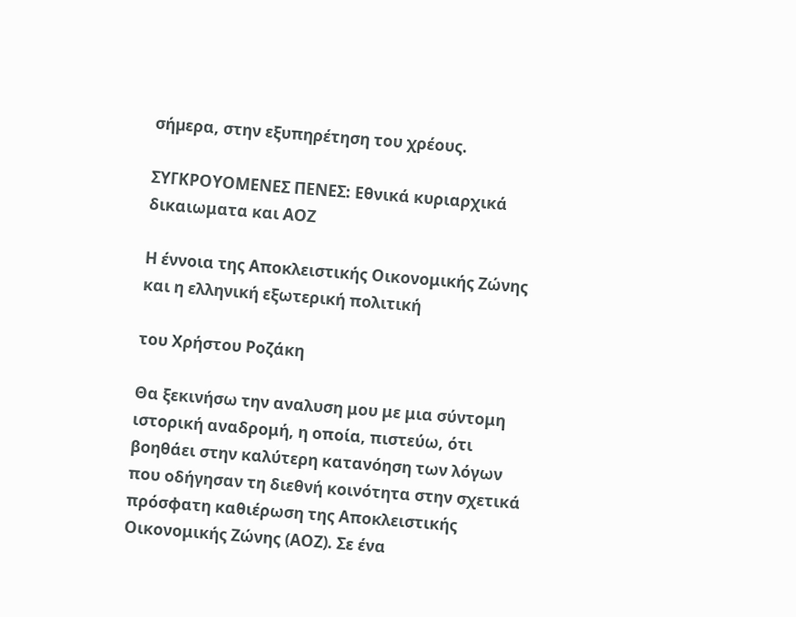σήµερα, στην εξυπηρέτηση του χρέους.

ΣΥΓΚΡΟΥΟΜΕΝΕΣ ΠΕΝΕΣ: Εθνικά κυριαρχικά δικαιωματα και ΑΟΖ

Η έννοια της Αποκλειστικής Οικονομικής Ζώνης και η ελληνική εξωτερική πολιτική

του Χρήστου Ροζάκη

Θα ξεκινήσω την αναλυση μου με μια σύντομη ιστορική αναδρομή, η οποία, πιστεύω, ότι βοηθάει στην καλύτερη κατανόηση των λόγων που οδήγησαν τη διεθνή κοινότητα στην σχετικά πρόσφατη καθιέρωση της Αποκλειστικής Οικονομικής Ζώνης (ΑΟΖ). Σε ένα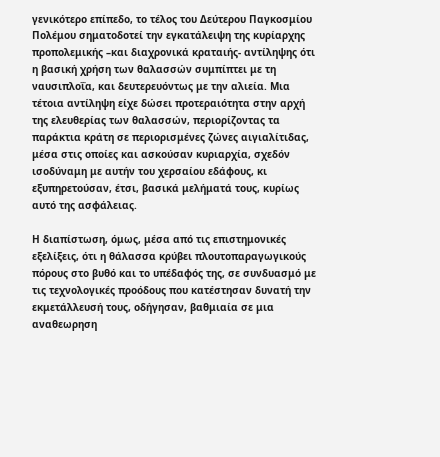γενικότερο επίπεδο, το τέλος του Δεύτερου Παγκοσμίου Πολέμου σηματοδοτεί την εγκατάλειψη της κυρίαρχης προπολεμικής –και διαχρονικά κραταιής- αντίληψης ότι η βασική χρήση των θαλασσών συμπίπτει με τη ναυσιπλοΐα, και δευτερευόντως με την αλιεία. Μια τέτοια αντίληψη είχε δώσει προτεραιότητα στην αρχή της ελευθερίας των θαλασσών, περιορίζοντας τα παράκτια κράτη σε περιορισμένες ζώνες αιγιαλίτιδας, μέσα στις οποίες και ασκούσαν κυριαρχία, σχεδόν ισοδύναμη με αυτήν του χερσαίου εδάφους, κι εξυπηρετούσαν, έτσι, βασικά μελήματά τους, κυρίως αυτό της ασφάλειας.

Η διαπίστωση, όμως, μέσα από τις επιστημονικές εξελίξεις, ότι η θάλασσα κρύβει πλουτοπαραγωγικούς πόρους στο βυθό και το υπέδαφός της, σε συνδυασμό με τις τεχνολογικές προόδους που κατέστησαν δυνατή την εκμετάλλευσή τους, οδήγησαν, βαθμιαία σε μια αναθεωρηση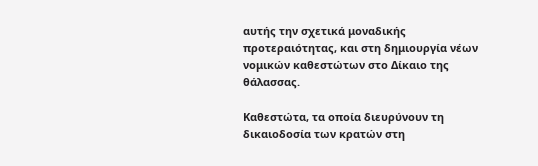αυτής την σχετικά μοναδικής προτεραιότητας, και στη δημιουργία νέων νομικών καθεστώτων στο Δίκαιο της θάλασσας.

Καθεστώτα, τα οποία διευρύνουν τη δικαιοδοσία των κρατών στη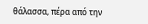θάλασσα, πέρα από την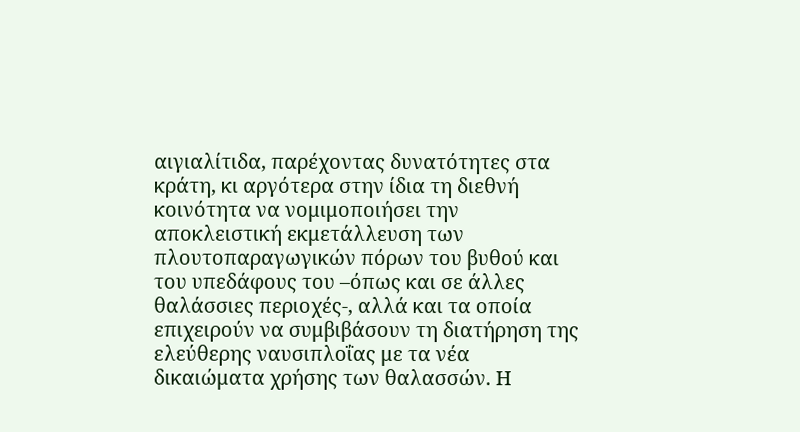αιγιαλίτιδα, παρέχοντας δυνατότητες στα κράτη, κι αργότερα στην ίδια τη διεθνή κοινότητα να νομιμοποιήσει την αποκλειστική εκμετάλλευση των πλουτοπαραγωγικών πόρων του βυθού και του υπεδάφους του –όπως και σε άλλες θαλάσσιες περιοχές-, αλλά και τα οποία επιχειρούν να συμβιβάσουν τη διατήρηση της ελεύθερης ναυσιπλοΐας με τα νέα δικαιώματα χρήσης των θαλασσών. Η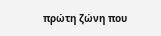πρώτη ζώνη που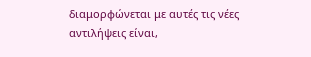διαμορφώνεται με αυτές τις νέες αντιλήψεις είναι,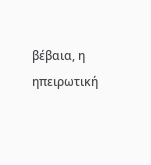βέβαια, η ηπειρωτική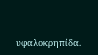υφαλοκρηπίδα.